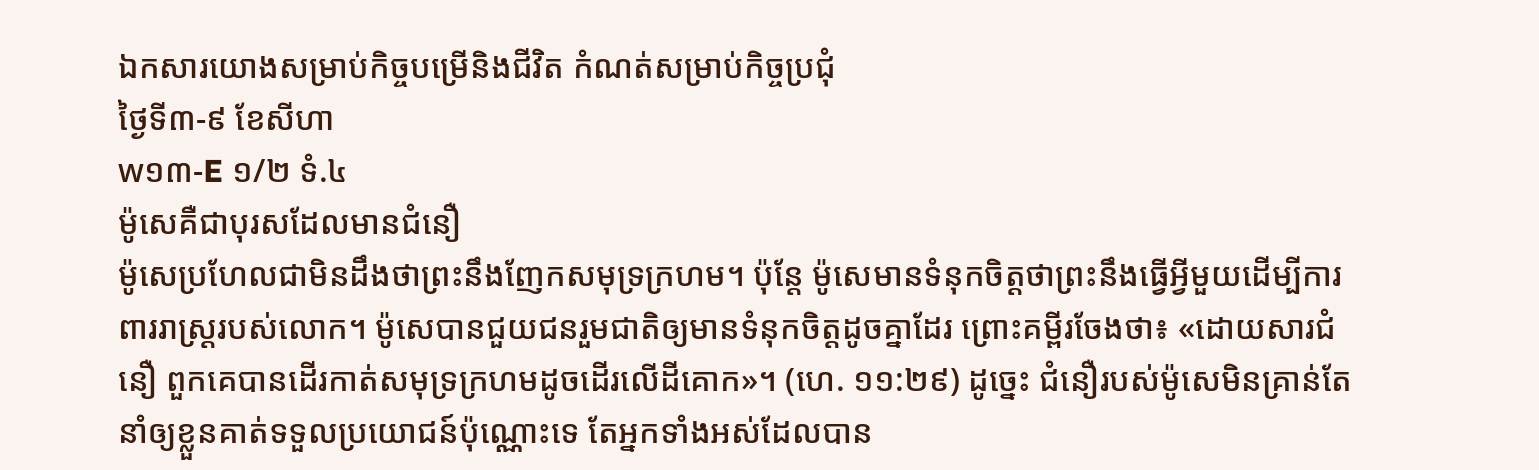ឯកសារយោងសម្រាប់កិច្ចបម្រើនិងជីវិត កំណត់សម្រាប់កិច្ចប្រជុំ
ថ្ងៃទី៣-៩ ខែសីហា
w១៣-E ១/២ ទំ.៤
ម៉ូសេគឺជាបុរសដែលមានជំនឿ
ម៉ូសេប្រហែលជាមិនដឹងថាព្រះនឹងញែកសមុទ្រក្រហម។ ប៉ុន្តែ ម៉ូសេមានទំនុកចិត្តថាព្រះនឹងធ្វើអ្វីមួយដើម្បីការពាររាស្ត្ររបស់លោក។ ម៉ូសេបានជួយជនរួមជាតិឲ្យមានទំនុកចិត្តដូចគ្នាដែរ ព្រោះគម្ពីរចែងថា៖ «ដោយសារជំនឿ ពួកគេបានដើរកាត់សមុទ្រក្រហមដូចដើរលើដីគោក»។ (ហេ. ១១:២៩) ដូច្នេះ ជំនឿរបស់ម៉ូសេមិនគ្រាន់តែនាំឲ្យខ្លួនគាត់ទទួលប្រយោជន៍ប៉ុណ្ណោះទេ តែអ្នកទាំងអស់ដែលបាន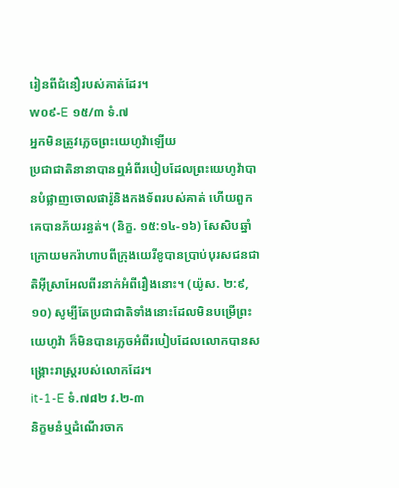រៀនពីជំនឿរបស់គាត់ដែរ។
w០៩-E ១៥/៣ ទំ.៧
អ្នកមិនត្រូវភ្លេចព្រះយេហូវ៉ាឡើយ
ប្រជាជាតិនានាបានឮអំពីរបៀបដែលព្រះយេហូវ៉ាបានបំផ្លាញចោលផារ៉ូនិងកងទ័ពរបស់គាត់ ហើយពួកគេបានភ័យរន្ធត់។ (និក្ខ. ១៥:១៤-១៦) សែសិបឆ្នាំក្រោយមករ៉ាហាបពីក្រុងយេរីខូបានប្រាប់បុរសជនជាតិអ៊ីស្រាអែលពីរនាក់អំពីរឿងនោះ។ (យ៉ូស. ២:៩, ១០) សូម្បីតែប្រជាជាតិទាំងនោះដែលមិនបម្រើព្រះយេហូវ៉ា ក៏មិនបានភ្លេចអំពីរបៀបដែលលោកបានសង្គ្រោះរាស្ត្ររបស់លោកដែរ។
it-1-E ទំ.៧៨២ វ.២-៣
និក្ខមនំឬដំណើរចាក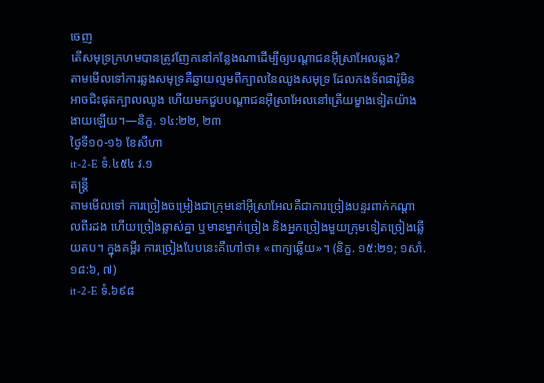ចេញ
តើសមុទ្រក្រហមបានត្រូវញែកនៅកន្លែងណាដើម្បីឲ្យបណ្ដាជនអ៊ីស្រាអែលឆ្លង?
តាមមើលទៅការឆ្លងសមុទ្រគឺឆ្ងាយល្មមពីក្បាលនៃឈូងសមុទ្រ ដែលកងទ័ពផារ៉ូមិនអាចជិះផុតក្បាលឈូង ហើយមកជួបបណ្ដាជនអ៊ីស្រាអែលនៅត្រើយម្ខាងទៀតយ៉ាងងាយឡើយ។—និក្ខ. ១៤:២២, ២៣
ថ្ងៃទី១០-១៦ ខែសីហា
it-2-E ទំ.៤៥៤ វ.១
តន្ត្រី
តាមមើលទៅ ការច្រៀងចម្រៀងជាក្រុមនៅអ៊ីស្រាអែលគឺជាការច្រៀងបន្ទរពាក់កណ្ដាលពីរដង ហើយច្រៀងឆ្លាស់គ្នា ឬមានម្នាក់ច្រៀង និងអ្នកច្រៀងមួយក្រុមទៀតច្រៀងឆ្លើយតប។ ក្នុងគម្ពីរ ការច្រៀងបែបនេះគឺហៅថា៖ «ពាក្យឆ្លើយ»។ (និក្ខ. ១៥:២១; ១សាំ. ១៨:៦, ៧)
it-2-E ទំ.៦៩៨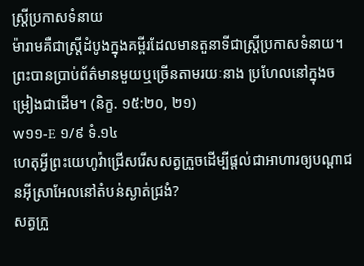ស្ត្រីប្រកាសទំនាយ
ម៉ារាមគឺជាស្ត្រីដំបូងក្នុងគម្ពីរដែលមានតួនាទីជាស្ត្រីប្រកាសទំនាយ។ ព្រះបានប្រាប់ព័ត៌មានមួយឬច្រើនតាមរយៈនាង ប្រហែលនៅក្នុងចម្រៀងជាដើម។ (និក្ខ. ១៥:២០, ២១)
w១១-E ១/៩ ទំ.១៤
ហេតុអ្វីព្រះយេហូវ៉ាជ្រើសរើសសត្វក្រួចដើម្បីផ្ដល់ជាអាហារឲ្យបណ្ដាជនអ៊ីស្រាអែលនៅតំបន់ស្ងាត់ជ្រងំ?
សត្វក្រួ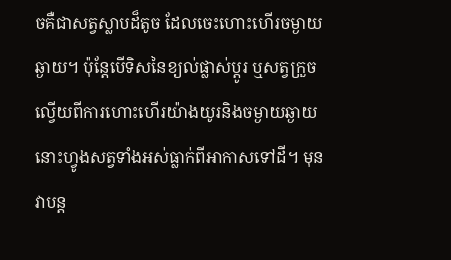ចគឺជាសត្វស្លាបដ៏តូច ដែលចេះហោះហើរចម្ងាយឆ្ងាយ។ ប៉ុន្តែបើទិសនៃខ្យល់ផ្លាស់ប្ដូរ ឬសត្វក្រួចល្វើយពីការហោះហើរយ៉ាងយូរនិងចម្ងាយឆ្ងាយ នោះហ្វូងសត្វទាំងអស់ធ្លាក់ពីអាកាសទៅដី។ មុនវាបន្ត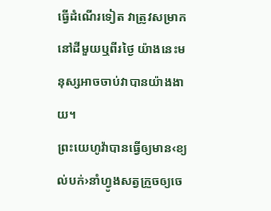ធ្វើដំណើរទៀត វាត្រូវសម្រាកនៅដីមួយឬពីរថ្ងៃ យ៉ាងនេះមនុស្សអាចចាប់វាបានយ៉ាងងាយ។
ព្រះយេហូវ៉ាបានធ្វើឲ្យមាន‹ខ្យល់បក់›នាំហ្វូងសត្វក្រួចឲ្យចេ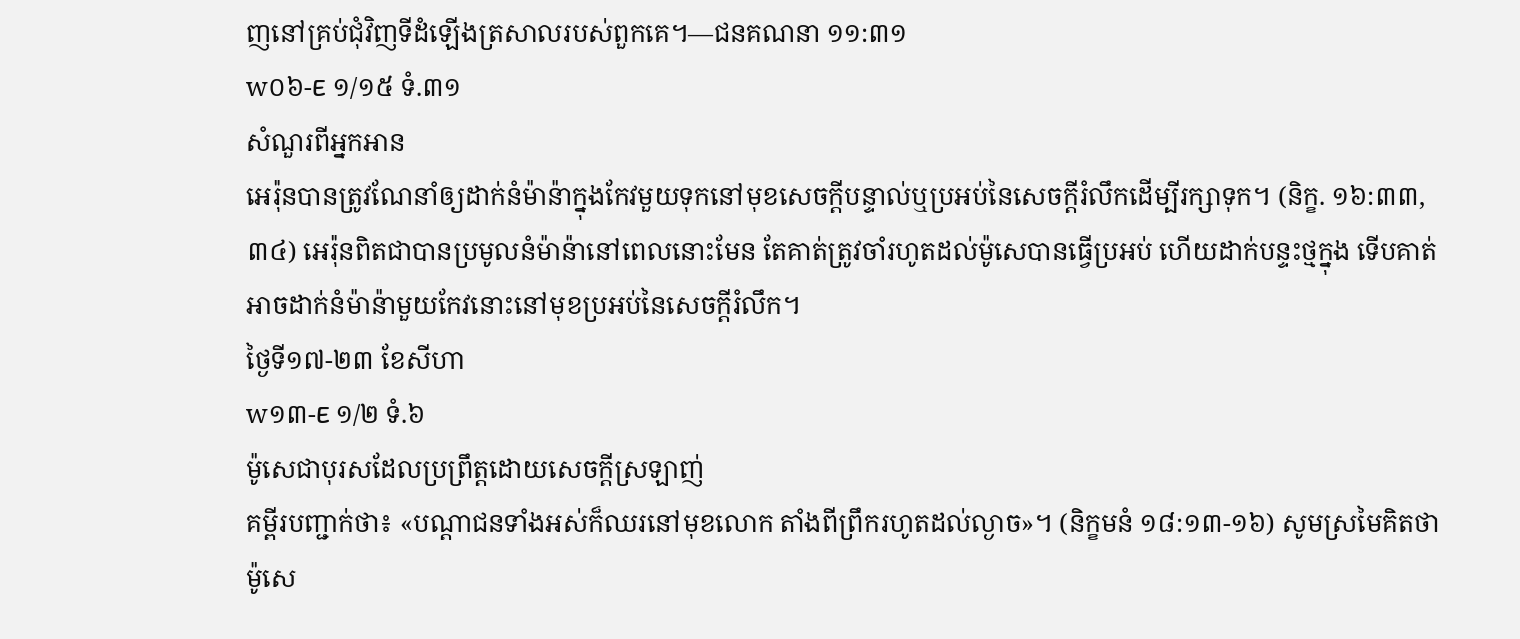ញនៅគ្រប់ជុំវិញទីដំឡើងត្រសាលរបស់ពួកគេ។—ជនគណនា ១១:៣១
w០៦-E ១/១៥ ទំ.៣១
សំណួរពីអ្នកអាន
អេរ៉ុនបានត្រូវណែនាំឲ្យដាក់នំម៉ាន៉ាក្នុងកែវមួយទុកនៅមុខសេចក្ដីបន្ទាល់ឬប្រអប់នៃសេចក្ដីរំលឹកដើម្បីរក្សាទុក។ (និក្ខ. ១៦:៣៣, ៣៤) អេរ៉ុនពិតជាបានប្រមូលនំម៉ាន៉ានៅពេលនោះមែន តែគាត់ត្រូវចាំរហូតដល់ម៉ូសេបានធ្វើប្រអប់ ហើយដាក់បន្ទះថ្មក្នុង ទើបគាត់អាចដាក់នំម៉ាន៉ាមួយកែវនោះនៅមុខប្រអប់នៃសេចក្ដីរំលឹក។
ថ្ងៃទី១៧-២៣ ខែសីហា
w១៣-E ១/២ ទំ.៦
ម៉ូសេជាបុរសដែលប្រព្រឹត្តដោយសេចក្ដីស្រឡាញ់
គម្ពីរបញ្ជាក់ថា៖ «បណ្ដាជនទាំងអស់ក៏ឈរនៅមុខលោក តាំងពីព្រឹករហូតដល់ល្ងាច»។ (និក្ខមនំ ១៨:១៣-១៦) សូមស្រមៃគិតថាម៉ូសេ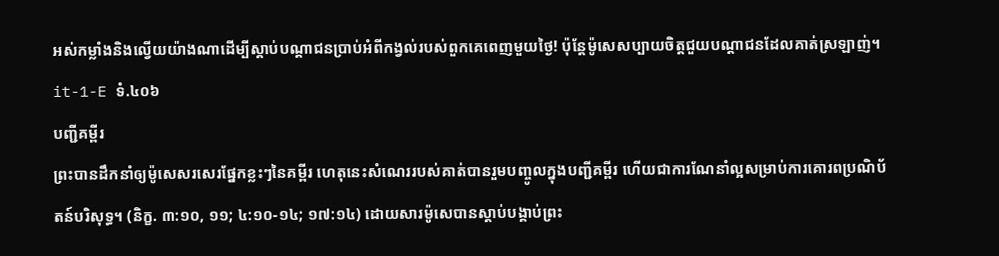អស់កម្លាំងនិងល្វើយយ៉ាងណាដើម្បីស្ដាប់បណ្ដាជនប្រាប់អំពីកង្វល់របស់ពួកគេពេញមួយថ្ងៃ! ប៉ុន្តែម៉ូសេសប្បាយចិត្តជួយបណ្ដាជនដែលគាត់ស្រឡាញ់។
it-1-E ទំ.៤០៦
បញ្ជីគម្ពីរ
ព្រះបានដឹកនាំឲ្យម៉ូសេសរសេរផ្នែកខ្លះៗនៃគម្ពីរ ហេតុនេះសំណេររបស់គាត់បានរួមបញ្ចូលក្នុងបញ្ជីគម្ពីរ ហើយជាការណែនាំល្អសម្រាប់ការគោរពប្រណិប័តន៍បរិសុទ្ធ។ (និក្ខ. ៣:១០, ១១; ៤:១០-១៤; ១៧:១៤) ដោយសារម៉ូសេបានស្ដាប់បង្គាប់ព្រះ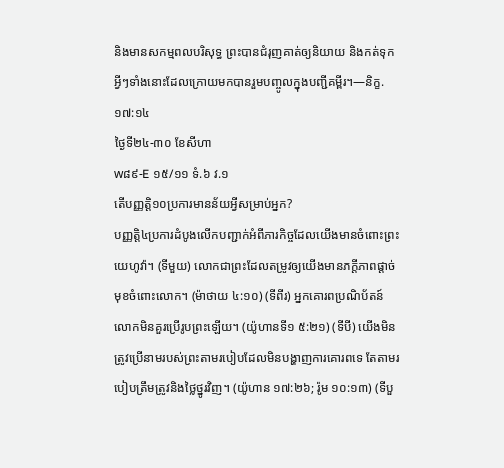និងមានសកម្មពលបរិសុទ្ធ ព្រះបានជំរុញគាត់ឲ្យនិយាយ និងកត់ទុកអ្វីៗទាំងនោះដែលក្រោយមកបានរួមបញ្ចូលក្នុងបញ្ជីគម្ពីរ។—និក្ខ. ១៧:១៤
ថ្ងៃទី២៤-៣០ ខែសីហា
w៨៩-E ១៥/១១ ទំ.៦ វ.១
តើបញ្ញត្ដិ១០ប្រការមានន័យអ្វីសម្រាប់អ្នក?
បញ្ញត្តិ៤ប្រការដំបូងលើកបញ្ជាក់អំពីភារកិច្ចដែលយើងមានចំពោះព្រះយេហូវ៉ា។ (ទីមួយ) លោកជាព្រះដែលតម្រូវឲ្យយើងមានភក្ដីភាពផ្ដាច់មុខចំពោះលោក។ (ម៉ាថាយ ៤:១០) (ទីពីរ) អ្នកគោរពប្រណិប័តន៍លោកមិនគួរប្រើរូបព្រះឡើយ។ (យ៉ូហានទី១ ៥:២១) (ទីបី) យើងមិនត្រូវប្រើនាមរបស់ព្រះតាមរបៀបដែលមិនបង្ហាញការគោរពទេ តែតាមរបៀបត្រឹមត្រូវនិងថ្លៃថ្នូរវិញ។ (យ៉ូហាន ១៧:២៦; រ៉ូម ១០:១៣) (ទីបួ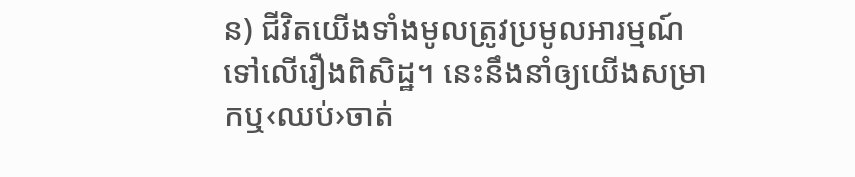ន) ជីវិតយើងទាំងមូលត្រូវប្រមូលអារម្មណ៍ទៅលើរឿងពិសិដ្ឋ។ នេះនឹងនាំឲ្យយើងសម្រាកឬ‹ឈប់›ចាត់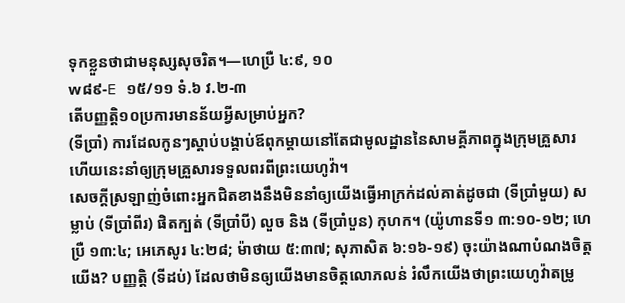ទុកខ្លួនថាជាមនុស្សសុចរិត។—ហេប្រឺ ៤:៩, ១០
w៨៩-E ១៥/១១ ទំ.៦ វ.២-៣
តើបញ្ញត្ដិ១០ប្រការមានន័យអ្វីសម្រាប់អ្នក?
(ទីប្រាំ) ការដែលកូនៗស្ដាប់បង្គាប់ឪពុកម្ដាយនៅតែជាមូលដ្ឋាននៃសាមគ្គីភាពក្នុងក្រុមគ្រួសារ ហើយនេះនាំឲ្យក្រុមគ្រួសារទទួលពរពីព្រះយេហូវ៉ា។
សេចក្ដីស្រឡាញ់ចំពោះអ្នកជិតខាងនឹងមិននាំឲ្យយើងធ្វើអាក្រក់ដល់គាត់ដូចជា (ទីប្រាំមួយ) សម្លាប់ (ទីប្រាំពីរ) ផិតក្បត់ (ទីប្រាំបី) លួច និង (ទីប្រាំបួន) កុហក។ (យ៉ូហានទី១ ៣:១០-១២; ហេប្រឺ ១៣:៤; អេភេសូរ ៤:២៨; ម៉ាថាយ ៥:៣៧; សុភាសិត ៦:១៦-១៩) ចុះយ៉ាងណាបំណងចិត្តយើង? បញ្ញត្តិ (ទីដប់) ដែលថាមិនឲ្យយើងមានចិត្តលោភលន់ រំលឹកយើងថាព្រះយេហូវ៉ាតម្រូ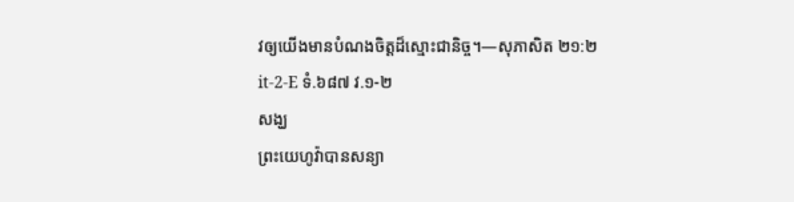វឲ្យយើងមានបំណងចិត្តដ៏ស្មោះជានិច្ច។—សុភាសិត ២១:២
it-2-E ទំ.៦៨៧ វ.១-២
សង្ឃ
ព្រះយេហូវ៉ាបានសន្យា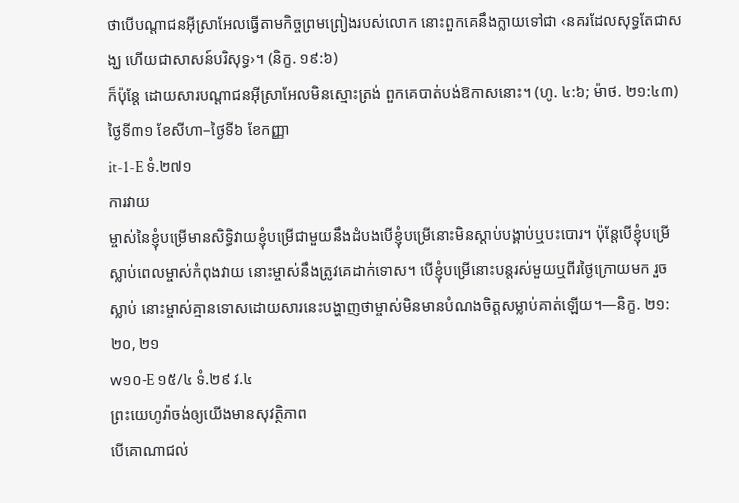ថាបើបណ្ដាជនអ៊ីស្រាអែលធ្វើតាមកិច្ចព្រមព្រៀងរបស់លោក នោះពួកគេនឹងក្លាយទៅជា ‹នគរដែលសុទ្ធតែជាសង្ឃ ហើយជាសាសន៍បរិសុទ្ធ›។ (និក្ខ. ១៩:៦)
ក៏ប៉ុន្តែ ដោយសារបណ្ដាជនអ៊ីស្រាអែលមិនស្មោះត្រង់ ពួកគេបាត់បង់ឱកាសនោះ។ (ហូ. ៤:៦; ម៉ាថ. ២១:៤៣)
ថ្ងៃទី៣១ ខែសីហា–ថ្ងៃទី៦ ខែកញ្ញា
it-1-E ទំ.២៧១
ការវាយ
ម្ចាស់នៃខ្ញុំបម្រើមានសិទ្ធិវាយខ្ញុំបម្រើជាមួយនឹងដំបងបើខ្ញុំបម្រើនោះមិនស្ដាប់បង្គាប់ឬបះបោរ។ ប៉ុន្តែបើខ្ញុំបម្រើស្លាប់ពេលម្ចាស់កំពុងវាយ នោះម្ចាស់នឹងត្រូវគេដាក់ទោស។ បើខ្ញុំបម្រើនោះបន្តរស់មួយឬពីរថ្ងៃក្រោយមក រួចស្លាប់ នោះម្ចាស់គ្មានទោសដោយសារនេះបង្ហាញថាម្ចាស់មិនមានបំណងចិត្តសម្លាប់គាត់ឡើយ។—និក្ខ. ២១:២០, ២១
w១០-E ១៥/៤ ទំ.២៩ វ.៤
ព្រះយេហូវ៉ាចង់ឲ្យយើងមានសុវត្ថិភាព
បើគោណាជល់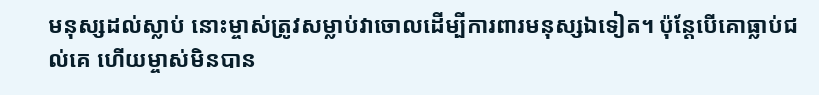មនុស្សដល់ស្លាប់ នោះម្ចាស់ត្រូវសម្លាប់វាចោលដើម្បីការពារមនុស្សឯទៀត។ ប៉ុន្តែបើគោធ្លាប់ជល់គេ ហើយម្ចាស់មិនបាន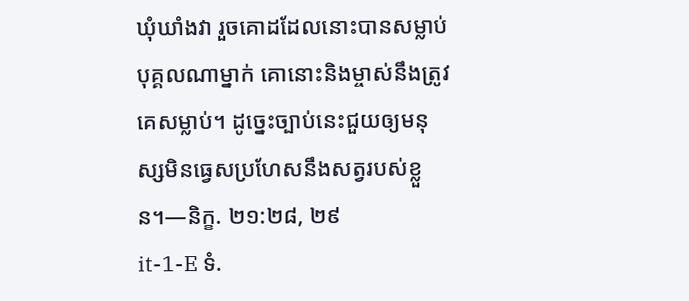ឃុំឃាំងវា រួចគោដដែលនោះបានសម្លាប់បុគ្គលណាម្នាក់ គោនោះនិងម្ចាស់នឹងត្រូវគេសម្លាប់។ ដូច្នេះច្បាប់នេះជួយឲ្យមនុស្សមិនធ្វេសប្រហែសនឹងសត្វរបស់ខ្លួន។—និក្ខ. ២១:២៨, ២៩
it-1-E ទំ.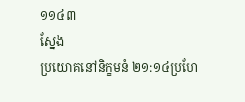១១៤៣
ស្នែង
ប្រយោគនៅនិក្ខមនំ ២១:១៤ប្រហែ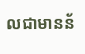លជាមានន័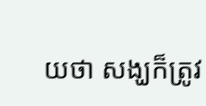យថា សង្ឃក៏ត្រូវ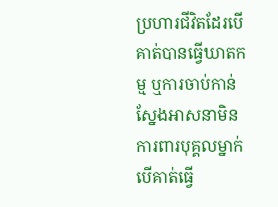ប្រហារជីវិតដែរបើគាត់បានធ្វើឃាតកម្ម ឬការចាប់កាន់ស្នែងអាសនាមិនការពារបុគ្គលម្នាក់បើគាត់ធ្វើ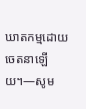ឃាតកម្មដោយចេតនាឡើយ។—សូម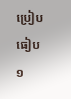ប្រៀបធៀប ១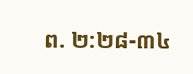ព. ២:២៨-៣៤